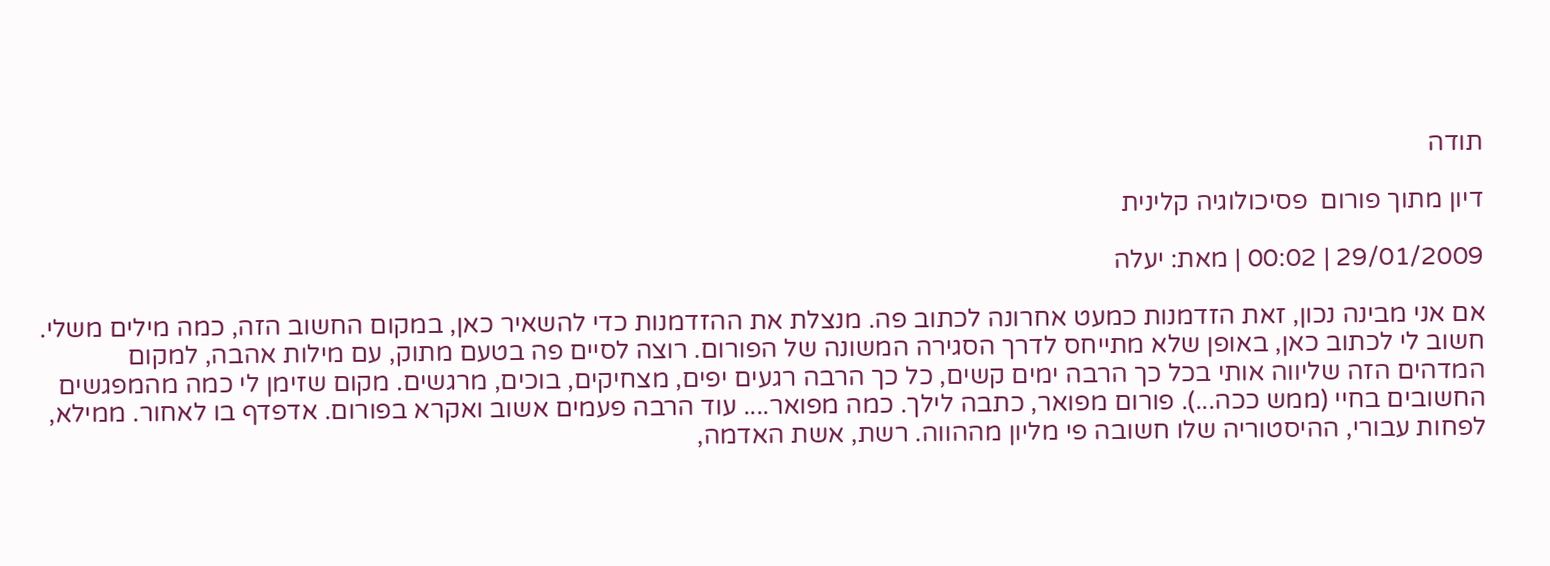תודה

דיון מתוך פורום  פסיכולוגיה קלינית

29/01/2009 | 00:02 | מאת: יעלה

אם אני מבינה נכון, זאת הזדמנות כמעט אחרונה לכתוב פה. מנצלת את ההזדמנות כדי להשאיר כאן, במקום החשוב הזה, כמה מילים משלי. חשוב לי לכתוב כאן, באופן שלא מתייחס לדרך הסגירה המשונה של הפורום. רוצה לסיים פה בטעם מתוק, עם מילות אהבה, למקום המדהים הזה שליווה אותי בכל כך הרבה ימים קשים, כל כך הרבה רגעים יפים, מצחיקים, בוכים, מרגשים. מקום שזימן לי כמה מהמפגשים החשובים בחיי (ממש ככה...). פורום מפואר, כתבה לילך. כמה מפואר.... עוד הרבה פעמים אשוב ואקרא בפורום. אדפדף בו לאחור. ממילא, לפחות עבורי, ההיסטוריה שלו חשובה פי מליון מההווה. רשת, אשת האדמה,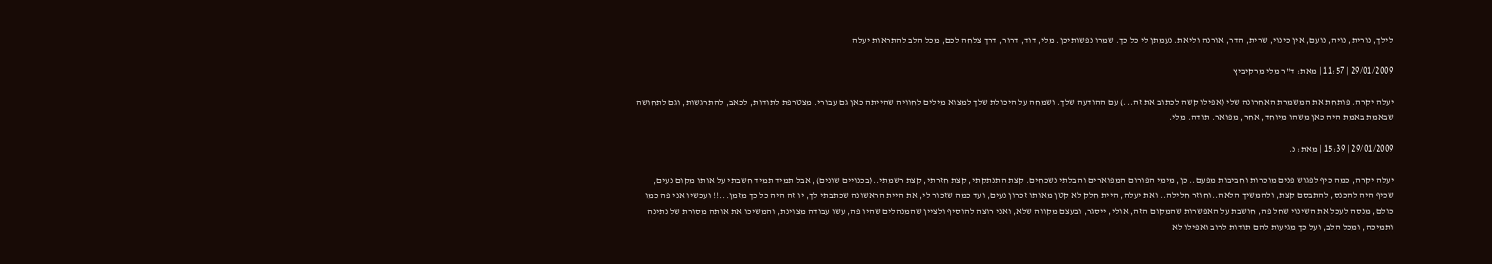לילך, נורית, נויה, נועם, אין כינוי, שרית, הדר, אורנה וליאת. נעמתן לי כל כך. שמרו נפשותיכן. מלי, דוד, דרור, דרך צלחה לכם, מכל הלב להתראות יעלה

29/01/2009 | 11:57 | מאת: ד"ר מלי מרקיביץ

יעלה יקרה. פותחת את המשמרת האחרונה שלי (אפילו קשה לכתוב את זה...) עם ההודעה שלך. ושמחה על היכולת שלך למצוא מילים לחוויה שהייתה כאן גם עבורי. מצטרפת לתודות, לכאב, להתרגשות, וגם לתחושה שבאמת באמת היה כאן משהו מיוחד, אחר, מפואר. תודה. מלי.

29/01/2009 | 15:39 | מאת: נ.

יעלה יקרה, כמה כיף לפגוש פנים מוכרות וחביבות מפעם.. כן, מימי הפורום המפוארים והבלתי נשכחים. קצת התנתקתי, קצת חזרתי, קצת רשמתי..(בכנויים שונים), אבל תמיד תמיד חשבתי על אותו מקום נעים, שכיף היה להכנס, להתבסם קצת, ולהמשיך הלאה..וחוזר חלילה.. ואת יעלה, היית חלק לא קטן מאותו זכרון נעים, ועד כמה שזכור לי, את היית הראשונה שכתבתי לך, יו זה היה כל כך מזמן...!! ועכשיו אני פה כמו כולם, מנסה לעכל את השינוי שחל פה, חושבת על האפשרות שהמקום הזה, אולי, ייסגר, ובעצם מקווה שלא, ואני רוצה להוסיף ולציין שהמנהלים שהיו פה, עשו עבודה מצוינת, והמשיכו את אותה מסורת של נתינה ותמיכה, ומכל הלב, ועל כך מגיעות להם תודות לרוב ואפילו לא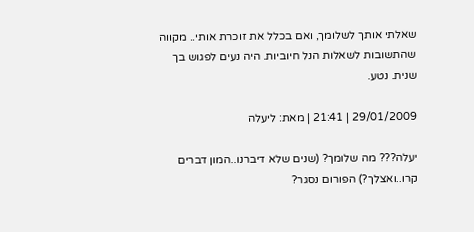שאלתי אותך לשלומך, ואם בכלל את זוכרת אותי.. מקווה שהתשובות לשאלות הנל חיוביות. היה נעים לפגוש בך שנית. נטע.

29/01/2009 | 21:41 | מאת: ליעלה

יעלה??? מה שלומך? (שנים שלא דיברנו..המון דברים קרו..ואצלך?) הפורום נסגר?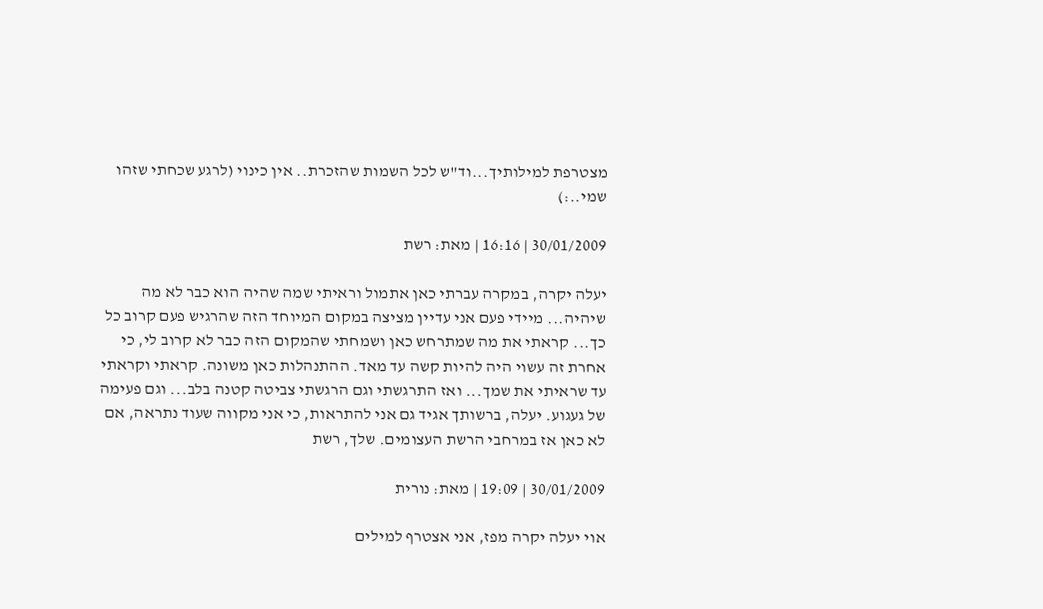מצטרפת למילותיך...וד"ש לכל השמות שהזכרת.. אין כינוי (לרגע שכחתי שזהו שמי..:)

30/01/2009 | 16:16 | מאת: רשת

יעלה יקרה, במקרה עברתי כאן אתמול וראיתי שמה שהיה הוא כבר לא מה שיהיה... מיידי פעם אני עדיין מציצה במקום המיוחד הזה שהרגיש פעם קרוב כל כך... קראתי את מה שמתרחש כאן ושמחתי שהמקום הזה כבר לא קרוב לי, כי אחרת זה עשוי היה להיות קשה עד מאד. ההתנהלות כאן משונה. קראתי וקראתי עד שראיתי את שמך... ואז התרגשתי וגם הרגשתי צביטה קטנה בלב... וגם פעימה של געגוע. יעלה, ברשותך אגיד גם אני להתראות, כי אני מקווה שעוד נתראה, אם לא כאן אז במרחבי הרשת העצומים. שלך, רשת

30/01/2009 | 19:09 | מאת: נורית

אוי יעלה יקרה מפז, אני אצטרף למילים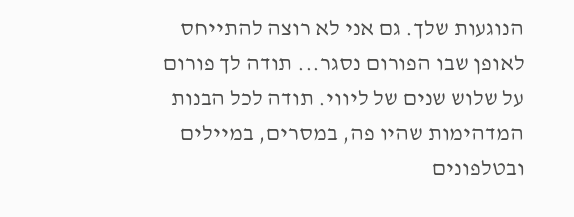הנוגעות שלך. גם אני לא רוצה להתייחס לאופן שבו הפורום נסגר... תודה לך פורום על שלוש שנים של ליווי. תודה לכל הבנות המדהימות שהיו פה, במסרים, במיילים ובטלפונים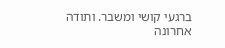ברגעי קושי ומשבר. ותודה אחרונה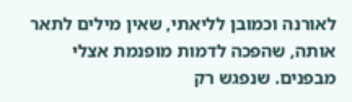לאורנה וכמובן לליאתי, שאין מילים לתאר אותה, שהפכה לדמות מופנמת אצלי מבפנים. שנפגש רק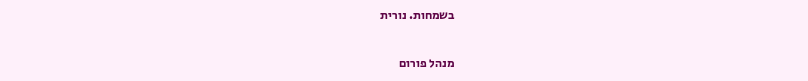בשמחות. נורית

מנהל פורום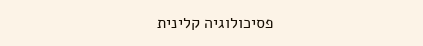פסיכולוגיה קלינית